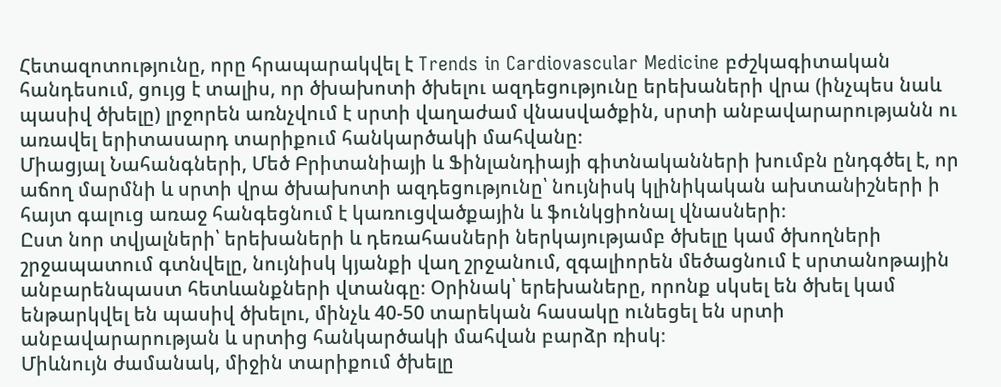Հետազոտությունը, որը հրապարակվել է Trends in Cardiovascular Medicine բժշկագիտական հանդեսում, ցույց է տալիս, որ ծխախոտի ծխելու ազդեցությունը երեխաների վրա (ինչպես նաև պասիվ ծխելը) լրջորեն առնչվում է սրտի վաղաժամ վնասվածքին, սրտի անբավարարությանն ու առավել երիտասարդ տարիքում հանկարծակի մահվանը։
Միացյալ Նահանգների, Մեծ Բրիտանիայի և Ֆինլանդիայի գիտնականների խումբն ընդգծել է, որ աճող մարմնի և սրտի վրա ծխախոտի ազդեցությունը՝ նույնիսկ կլինիկական ախտանիշների ի հայտ գալուց առաջ հանգեցնում է կառուցվածքային և ֆունկցիոնալ վնասների։
Ըստ նոր տվյալների՝ երեխաների և դեռահասների ներկայությամբ ծխելը կամ ծխողների շրջապատում գտնվելը, նույնիսկ կյանքի վաղ շրջանում, զգալիորեն մեծացնում է սրտանոթային անբարենպաստ հետևանքների վտանգը։ Օրինակ՝ երեխաները, որոնք սկսել են ծխել կամ ենթարկվել են պասիվ ծխելու, մինչև 40-50 տարեկան հասակը ունեցել են սրտի անբավարարության և սրտից հանկարծակի մահվան բարձր ռիսկ։
Միևնույն ժամանակ, միջին տարիքում ծխելը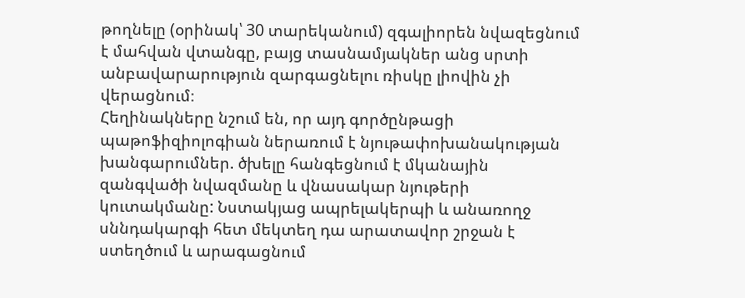թողնելը (օրինակ՝ 30 տարեկանում) զգալիորեն նվազեցնում է մահվան վտանգը, բայց տասնամյակներ անց սրտի անբավարարություն զարգացնելու ռիսկը լիովին չի վերացնում։
Հեղինակները նշում են, որ այդ գործընթացի պաթոֆիզիոլոգիան ներառում է նյութափոխանակության խանգարումներ. ծխելը հանգեցնում է մկանային զանգվածի նվազմանը և վնասակար նյութերի կուտակմանը: Նստակյաց ապրելակերպի և անառողջ սննդակարգի հետ մեկտեղ դա արատավոր շրջան է ստեղծում և արագացնում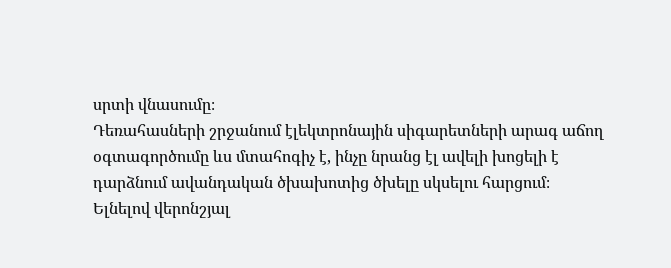սրտի վնասումը։
Դեռահասների շրջանում էլեկտրոնային սիգարետների արագ աճող օգտագործումը ևս մտահոգիչ է, ինչը նրանց էլ ավելի խոցելի է դարձնում ավանդական ծխախոտից ծխելը սկսելու հարցում։
Ելնելով վերոնշյալ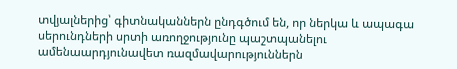տվյալներից՝ գիտնականներն ընդգծում են, որ ներկա և ապագա սերունդների սրտի առողջությունը պաշտպանելու ամենաարդյունավետ ռազմավարություններն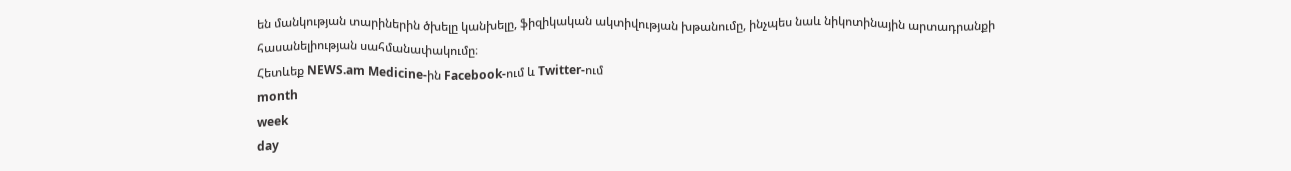են մանկության տարիներին ծխելը կանխելը, ֆիզիկական ակտիվության խթանումը, ինչպես նաև նիկոտինային արտադրանքի հասանելիության սահմանափակումը։
Հետևեք NEWS.am Medicine-ին Facebook-ում և Twitter-ում
month
week
day